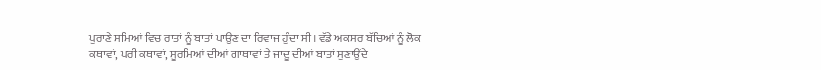ਪੁਰਾਣੇ ਸਮਿਆਂ ਵਿਚ ਰਾਤਾਂ ਨੂੰ ਬਾਤਾਂ ਪਾਉਣ ਦਾ ਰਿਵਾਜ ਹੁੰਦਾ ਸੀ। ਵੱਡੇ ਅਕਸਰ ਬੱਚਿਆਂ ਨੂੰ ਲੋਕ ਕਥਾਵਾਂ, ਪਰੀ ਕਥਾਵਾਂ, ਸੂਰਮਿਆਂ ਦੀਆਂ ਗਾਥਾਵਾਂ ਤੇ ਜਾਦੂ ਦੀਆਂ ਬਾਤਾਂ ਸੁਣਾਉਂਦੇ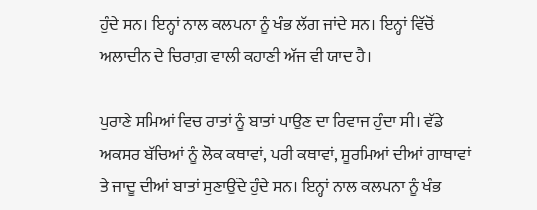ਹੁੰਦੇ ਸਨ। ਇਨ੍ਹਾਂ ਨਾਲ ਕਲਪਨਾ ਨੂੰ ਖੰਭ ਲੱਗ ਜਾਂਦੇ ਸਨ। ਇਨ੍ਹਾਂ ਵਿੱਚੋਂ ਅਲਾਦੀਨ ਦੇ ਚਿਰਾਗ਼ ਵਾਲੀ ਕਹਾਣੀ ਅੱਜ ਵੀ ਯਾਦ ਹੈ।

ਪੁਰਾਣੇ ਸਮਿਆਂ ਵਿਚ ਰਾਤਾਂ ਨੂੰ ਬਾਤਾਂ ਪਾਉਣ ਦਾ ਰਿਵਾਜ ਹੁੰਦਾ ਸੀ। ਵੱਡੇ ਅਕਸਰ ਬੱਚਿਆਂ ਨੂੰ ਲੋਕ ਕਥਾਵਾਂ, ਪਰੀ ਕਥਾਵਾਂ, ਸੂਰਮਿਆਂ ਦੀਆਂ ਗਾਥਾਵਾਂ ਤੇ ਜਾਦੂ ਦੀਆਂ ਬਾਤਾਂ ਸੁਣਾਉਂਦੇ ਹੁੰਦੇ ਸਨ। ਇਨ੍ਹਾਂ ਨਾਲ ਕਲਪਨਾ ਨੂੰ ਖੰਭ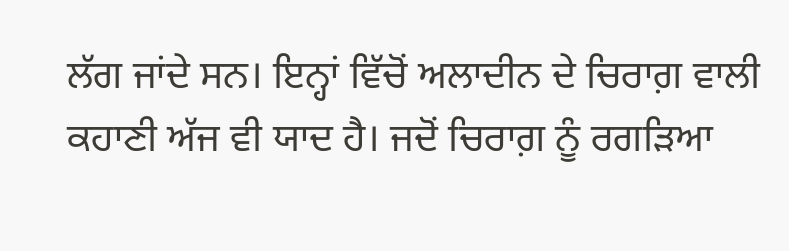ਲੱਗ ਜਾਂਦੇ ਸਨ। ਇਨ੍ਹਾਂ ਵਿੱਚੋਂ ਅਲਾਦੀਨ ਦੇ ਚਿਰਾਗ਼ ਵਾਲੀ ਕਹਾਣੀ ਅੱਜ ਵੀ ਯਾਦ ਹੈ। ਜਦੋਂ ਚਿਰਾਗ਼ ਨੂੰ ਰਗੜਿਆ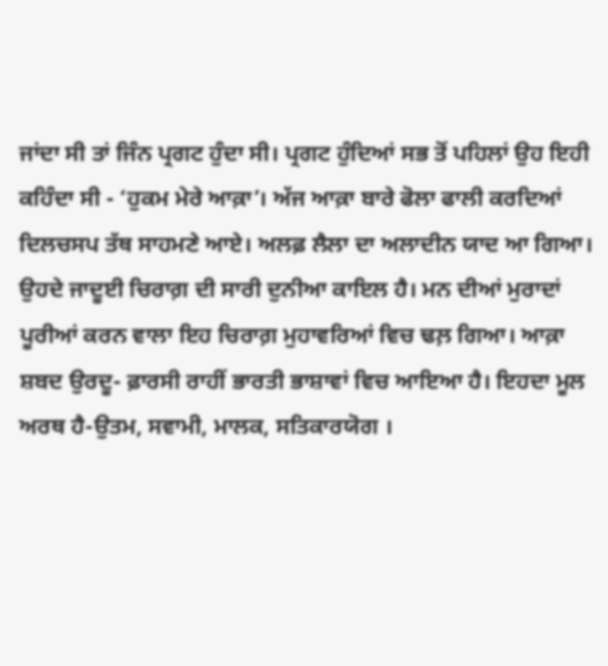ਜਾਂਦਾ ਸੀ ਤਾਂ ਜਿੰਨ ਪ੍ਰਗਟ ਹੁੰਦਾ ਸੀ। ਪ੍ਰਗਟ ਹੁੰਦਿਆਂ ਸਭ ਤੋਂ ਪਹਿਲਾਂ ਉਹ ਇਹੀ ਕਹਿੰਦਾ ਸੀ - ‘ਹੁਕਮ ਮੇਰੇ ਆਕ਼ਾ’। ਅੱਜ ਆਕ਼ਾ ਬਾਰੇ ਫੋਲਾ ਫਾਲੀ ਕਰਦਿਆਂ ਦਿਲਚਸਪ ਤੱਥ ਸਾਹਮਣੇ ਆਏ। ਅਲਫ਼ ਲੈਲਾ ਦਾ ਅਲਾਦੀਨ ਯਾਦ ਆ ਗਿਆ। ਉਹਦੇ ਜਾਦੂਈ ਚਿਰਾਗ਼ ਦੀ ਸਾਰੀ ਦੁਨੀਆ ਕਾਇਲ ਹੈ। ਮਨ ਦੀਆਂ ਮੁਰਾਦਾਂ ਪੂਰੀਆਂ ਕਰਨ ਵਾਲਾ ਇਹ ਚਿਰਾਗ਼ ਮੁਹਾਵਰਿਆਂ ਵਿਚ ਢਲ਼ ਗਿਆ। ਆਕ਼ਾ ਸ਼ਬਦ ਉਰਦੂ- ਫ਼ਾਰਸੀ ਰਾਹੀਂ ਭਾਰਤੀ ਭਾਸ਼ਾਵਾਂ ਵਿਚ ਆਇਆ ਹੈ। ਇਹਦਾ ਮੂਲ ਅਰਥ ਹੈ-ਉਤਮ, ਸਵਾਮੀ, ਮਾਲਕ, ਸਤਿਕਾਰਯੋਗ ।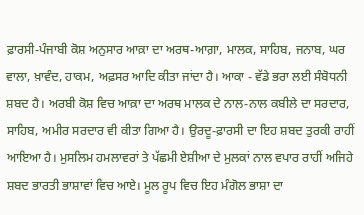ਫ਼ਾਰਸੀ-ਪੰਜਾਬੀ ਕੋਸ਼ ਅਨੁਸਾਰ ਆਕ਼ਾ ਦਾ ਅਰਥ-ਆਗ਼ਾ, ਮਾਲਕ, ਸਾਹਿਬ, ਜਨਾਬ, ਘਰ ਵਾਲਾ, ਖ਼ਾਵੰਦ, ਹਾਕਮ, ਅਫ਼ਸਰ ਆਦਿ ਕੀਤਾ ਜਾਂਦਾ ਹੈ। ਆਕਾ - ਵੱਡੇ ਭਰਾ ਲਈ ਸੰਬੋਧਨੀ ਸ਼ਬਦ ਹੈ। ਅਰਬੀ ਕੋਸ਼ ਵਿਚ ਆਕ਼ਾ ਦਾ ਅਰਥ ਮਾਲਕ ਦੇ ਨਾਲ-ਨਾਲ ਕਬੀਲੇ ਦਾ ਸਰਦਾਰ, ਸਾਹਿਬ, ਅਮੀਰ ਸਰਦਾਰ ਵੀ ਕੀਤਾ ਗਿਆ ਹੈ। ਉਰਦੂ-ਫ਼ਾਰਸੀ ਦਾ ਇਹ ਸ਼ਬਦ ਤੁਰਕੀ ਰਾਹੀਂ ਆਇਆ ਹੈ। ਮੁਸਲਿਮ ਹਮਲਾਵਰਾਂ ਤੇ ਪੱਛਮੀ ਏਸ਼ੀਆ ਦੇ ਮੁਲਕਾਂ ਨਾਲ ਵਪਾਰ ਰਾਹੀਂ ਅਜਿਹੇ ਸ਼ਬਦ ਭਾਰਤੀ ਭਾਸ਼ਾਵਾਂ ਵਿਚ ਆਏ। ਮੂਲ ਰੂਪ ਵਿਚ ਇਹ ਮੰਗੋਲ ਭਾਸ਼ਾ ਦਾ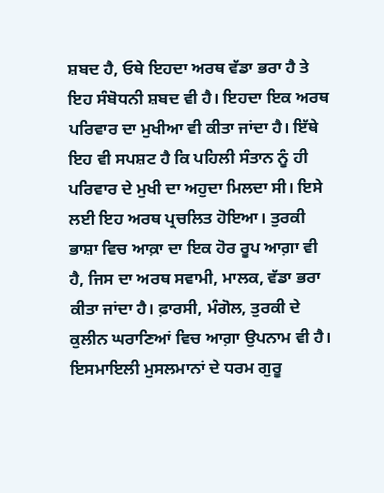ਸ਼ਬਦ ਹੈ, ਓਥੇ ਇਹਦਾ ਅਰਥ ਵੱਡਾ ਭਰਾ ਹੈ ਤੇ ਇਹ ਸੰਬੋਧਨੀ ਸ਼ਬਦ ਵੀ ਹੈ। ਇਹਦਾ ਇਕ ਅਰਥ ਪਰਿਵਾਰ ਦਾ ਮੁਖੀਆ ਵੀ ਕੀਤਾ ਜਾਂਦਾ ਹੈ। ਇੱਥੇ ਇਹ ਵੀ ਸਪਸ਼ਟ ਹੈ ਕਿ ਪਹਿਲੀ ਸੰਤਾਨ ਨੂੰ ਹੀ ਪਰਿਵਾਰ ਦੇ ਮੁਖੀ ਦਾ ਅਹੁਦਾ ਮਿਲਦਾ ਸੀ। ਇਸੇ ਲਈ ਇਹ ਅਰਥ ਪ੍ਰਚਲਿਤ ਹੋਇਆ। ਤੁਰਕੀ ਭਾਸ਼ਾ ਵਿਚ ਆਕ਼ਾ ਦਾ ਇਕ ਹੋਰ ਰੂਪ ਆਗ਼ਾ ਵੀ ਹੈ, ਜਿਸ ਦਾ ਅਰਥ ਸਵਾਮੀ, ਮਾਲਕ, ਵੱਡਾ ਭਰਾ ਕੀਤਾ ਜਾਂਦਾ ਹੈ। ਫ਼ਾਰਸੀ, ਮੰਗੋਲ, ਤੁਰਕੀ ਦੇ ਕੁਲੀਨ ਘਰਾਣਿਆਂ ਵਿਚ ਆਗ਼ਾ ਉਪਨਾਮ ਵੀ ਹੈ। ਇਸਮਾਇਲੀ ਮੁਸਲਮਾਨਾਂ ਦੇ ਧਰਮ ਗੁਰੂ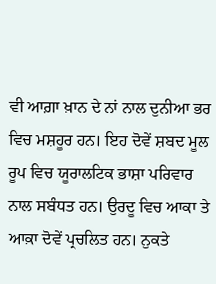ਵੀ ਆਗ਼ਾ ਖ਼ਾਨ ਦੇ ਨਾਂ ਨਾਲ ਦੁਨੀਆ ਭਰ ਵਿਚ ਮਸ਼ਹੂਰ ਹਨ। ਇਹ ਦੋਵੇਂ ਸ਼ਬਦ ਮੂਲ ਰੂਪ ਵਿਚ ਯੂਰਾਲਟਿਕ ਭਾਸ਼ਾ ਪਰਿਵਾਰ ਨਾਲ ਸਬੰਧਤ ਹਨ। ਉਰਦੂ ਵਿਚ ਆਕਾ ਤੇ ਆਕ਼ਾ ਦੋਵੇਂ ਪ੍ਰਚਲਿਤ ਹਨ। ਨੁਕਤੇ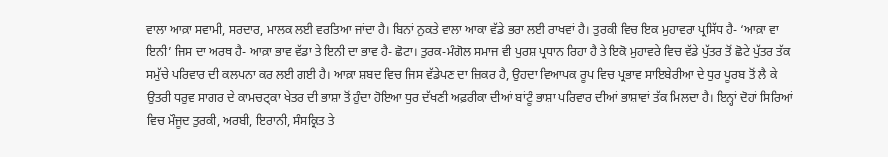ਵਾਲਾ ਆਕ਼ਾ ਸਵਾਮੀ, ਸਰਦਾਰ, ਮਾਲਕ ਲਈ ਵਰਤਿਆ ਜਾਂਦਾ ਹੈ। ਬਿਨਾਂ ਨੁਕਤੇ ਵਾਲਾ ਆਕਾ ਵੱਡੇ ਭਰਾ ਲਈ ਰਾਖਵਾਂ ਹੈ। ਤੁਰਕੀ ਵਿਚ ਇਕ ਮੁਹਾਵਰਾ ਪ੍ਰਸਿੱਧ ਹੈ- ‘ਆਕ਼ਾ ਵਾ ਇਨੀ’ ਜਿਸ ਦਾ ਅਰਥ ਹੈ- ਆਕ਼ਾ ਭਾਵ ਵੱਡਾ ਤੇ ਇਨੀ ਦਾ ਭਾਵ ਹੈ- ਛੋਟਾ। ਤੁਰਕ-ਮੰਗੋਲ ਸਮਾਜ ਵੀ ਪੁਰਸ਼ ਪ੍ਰਧਾਨ ਰਿਹਾ ਹੈ ਤੇ ਇਕੋ ਮੁਹਾਵਰੇ ਵਿਚ ਵੱਡੇ ਪੁੱਤਰ ਤੋਂ ਛੋਟੇ ਪੁੱਤਰ ਤੱਕ ਸਮੁੱਚੇ ਪਰਿਵਾਰ ਦੀ ਕਲਪਨਾ ਕਰ ਲਈ ਗਈ ਹੈ। ਆਕ਼ਾ ਸ਼ਬਦ ਵਿਚ ਜਿਸ ਵੱਡੇਪਣ ਦਾ ਜ਼ਿਕਰ ਹੈ, ਉਹਦਾ ਵਿਆਪਕ ਰੂਪ ਵਿਚ ਪ੍ਰਭਾਵ ਸਾਇਬੇਰੀਆ ਦੇ ਧੁਰ ਪੂਰਬ ਤੋਂ ਲੈ ਕੇ ਉਤਰੀ ਧਰੁਵ ਸਾਗਰ ਦੇ ਕਾਮਚਟ੍ਕਾ ਖੇਤਰ ਦੀ ਭਾਸ਼ਾ ਤੋਂ ਹੁੰਦਾ ਹੋਇਆ ਧੁਰ ਦੱਖਣੀ ਅਫ਼ਰੀਕਾ ਦੀਆਂ ਬਾਂਟੂੰ ਭਾਸ਼ਾ ਪਰਿਵਾਰ ਦੀਆਂ ਭਾਸ਼ਾਵਾਂ ਤੱਕ ਮਿਲਦਾ ਹੈ। ਇਨ੍ਹਾਂ ਦੋਹਾਂ ਸਿਰਿਆਂ ਵਿਚ ਮੌਜੂਦ ਤੁਰਕੀ, ਅਰਬੀ, ਇਰਾਨੀ, ਸੰਸਕ੍ਰਿਤ ਤੇ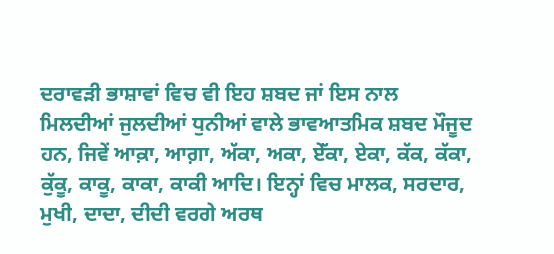ਦਰਾਵੜੀ ਭਾਸ਼ਾਵਾਂ ਵਿਚ ਵੀ ਇਹ ਸ਼ਬਦ ਜਾਂ ਇਸ ਨਾਲ ਮਿਲਦੀਆਂ ਜੁਲਦੀਆਂ ਧੁਨੀਆਂ ਵਾਲੇ ਭਾਵਆਤਮਿਕ ਸ਼ਬਦ ਮੌਜੂਦ ਹਨ, ਜਿਵੇਂ ਆਕ਼ਾ, ਆਗ਼ਾ, ਅੱਕਾ, ਅਕਾ, ਏੱਕਾ, ਏਕਾ, ਕੱਕ, ਕੱਕਾ, ਕੁੱਕੂ, ਕਾਕੂ, ਕਾਕਾ, ਕਾਕੀ ਆਦਿ। ਇਨ੍ਹਾਂ ਵਿਚ ਮਾਲਕ, ਸਰਦਾਰ, ਮੁਖੀ, ਦਾਦਾ, ਦੀਦੀ ਵਰਗੇ ਅਰਥ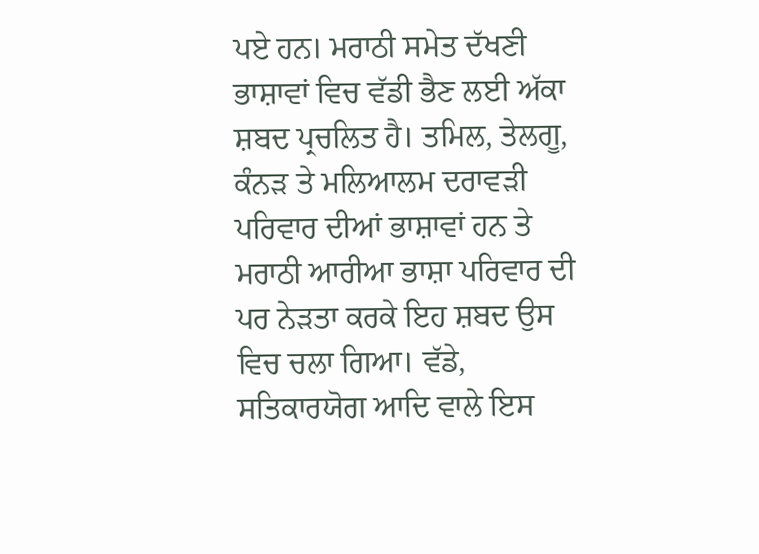ਪਏ ਹਨ। ਮਰਾਠੀ ਸਮੇਤ ਦੱਖਣੀ ਭਾਸ਼ਾਵਾਂ ਵਿਚ ਵੱਡੀ ਭੈਣ ਲਈ ਅੱਕਾ ਸ਼ਬਦ ਪ੍ਰਚਲਿਤ ਹੈ। ਤਮਿਲ, ਤੇਲਗੂ, ਕੰਨੜ ਤੇ ਮਲਿਆਲਮ ਦਰਾਵੜੀ ਪਰਿਵਾਰ ਦੀਆਂ ਭਾਸ਼ਾਵਾਂ ਹਨ ਤੇ ਮਰਾਠੀ ਆਰੀਆ ਭਾਸ਼ਾ ਪਰਿਵਾਰ ਦੀ ਪਰ ਨੇੜਤਾ ਕਰਕੇ ਇਹ ਸ਼ਬਦ ਉਸ ਵਿਚ ਚਲਾ ਗਿਆ। ਵੱਡੇ, ਸਤਿਕਾਰਯੋਗ ਆਦਿ ਵਾਲੇ ਇਸ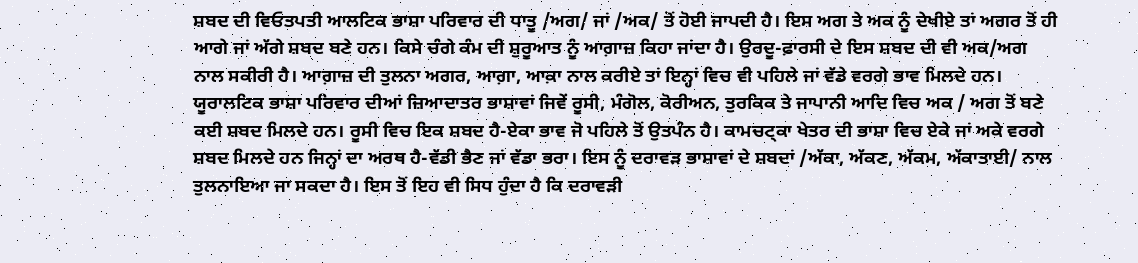ਸ਼ਬਦ ਦੀ ਵਿਓਤਪਤੀ ਆਲਟਿਕ ਭਾਸ਼ਾ ਪਰਿਵਾਰ ਦੀ ਧਾਤੂ /ਅਗ/ ਜਾਂ /ਅਕ/ ਤੋਂ ਹੋਈ ਜਾਪਦੀ ਹੈ। ਇਸ ਅਗ ਤੇ ਅਕ ਨੂੰ ਦੇਖੀਏ ਤਾਂ ਅਗਰ ਤੋਂ ਹੀ ਆਗੇ ਜਾਂ ਅੱਗੇ ਸ਼ਬਦ ਬਣੇ ਹਨ। ਕਿਸੇ ਚੰਗੇ ਕੰਮ ਦੀ ਸ਼ੁਰੂਆਤ ਨੂੰ ਆਗ਼ਾਜ਼ ਕਿਹਾ ਜਾਂਦਾ ਹੈ। ਉਰਦੂ-ਫ਼ਾਰਸੀ ਦੇ ਇਸ ਸ਼ਬਦ ਦੀ ਵੀ ਅਕ/ਅਗ ਨਾਲ ਸਕੀਰੀ ਹੈ। ਆਗ਼ਾਜ਼ ਦੀ ਤੁਲਨਾ ਅਗਰ, ਆਗ਼ਾ, ਆਕ਼ਾ ਨਾਲ ਕਰੀਏ ਤਾਂ ਇਨ੍ਹਾਂ ਵਿਚ ਵੀ ਪਹਿਲੇ ਜਾਂ ਵੱਡੇ ਵਰਗੇ ਭਾਵ ਮਿਲਦੇ ਹਨ। ਯੂਰਾਲਟਿਕ ਭਾਸ਼ਾ ਪਰਿਵਾਰ ਦੀਆਂ ਜ਼ਿਆਦਾਤਰ ਭਾਸ਼ਾਵਾਂ ਜਿਵੇਂ ਰੂਸੀ, ਮੰਗੋਲ, ਕੋਰੀਅਨ, ਤੁਰਕਿਕ ਤੇ ਜਾਪਾਨੀ ਆਦਿ ਵਿਚ ਅਕ / ਅਗ ਤੋਂ ਬਣੇ ਕਈ ਸ਼ਬਦ ਮਿਲਦੇ ਹਨ। ਰੂਸੀ ਵਿਚ ਇਕ ਸ਼ਬਦ ਹੈ-ਏਕਾ ਭਾਵ ਜੋ ਪਹਿਲੇ ਤੋਂ ਉਤਪੰਨ ਹੈ। ਕਾਮਚਟ੍ਕਾ ਖੇਤਰ ਦੀ ਭਾਸ਼ਾ ਵਿਚ ਏਕੇ ਜਾਂ ਅਕੇ ਵਰਗੇ ਸ਼ਬਦ ਮਿਲਦੇ ਹਨ ਜਿਨ੍ਹਾਂ ਦਾ ਅਰਥ ਹੈ-ਵੱਡੀ ਭੈਣ ਜਾਂ ਵੱਡਾ ਭਰਾ। ਇਸ ਨੂੰ ਦਰਾਵੜ ਭਾਸ਼ਾਵਾਂ ਦੇ ਸ਼ਬਦਾਂ /ਅੱਕਾ, ਅੱਕਣ, ਅੱਕਮ, ਅੱਕਾਤਾਈ/ ਨਾਲ ਤੁਲਨਾਇਆ ਜਾ ਸਕਦਾ ਹੈ। ਇਸ ਤੋਂ ਇਹ ਵੀ ਸਿਧ ਹੁੰਦਾ ਹੈ ਕਿ ਦਰਾਵੜੀ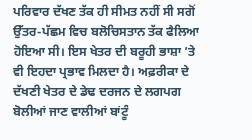ਪਰਿਵਾਰ ਦੱਖਣ ਤੱਕ ਹੀ ਸੀਮਤ ਨਹੀਂ ਸੀ ਸਗੋਂ ਉੱਤਰ-ਪੱਛਮ ਵਿਚ ਬਲੋਚਿਸਤਾਨ ਤੱਕ ਫੈਲਿਆ ਹੋਇਆ ਸੀ। ਇਸ ਖੇਤਰ ਦੀ ਬਰੂਹੀ ਭਾਸ਼ਾ ’ਤੇ ਵੀ ਇਹਦਾ ਪ੍ਰਭਾਵ ਮਿਲਦਾ ਹੈ। ਅਫ਼ਰੀਕਾ ਦੇ ਦੱਖਣੀ ਖੇਤਰ ਦੇ ਡੇਢ ਦਰਜਨ ਦੇ ਲਗਪਗ ਬੋਲੀਆਂ ਜਾਣ ਵਾਲੀਆਂ ਬਾਂਟੂੰ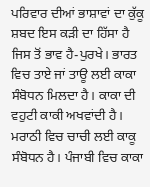ਪਰਿਵਾਰ ਦੀਆਂ ਭਾਸ਼ਾਵਾਂ ਦਾ ਕੁੱਕੂ ਸ਼ਬਦ ਇਸ ਕੜੀ ਦਾ ਹਿੱਸਾ ਹੈ ਜਿਸ ਤੋਂ ਭਾਵ ਹੈ-ਪੁਰਖੇ। ਭਾਰਤ ਵਿਚ ਤਾਏ ਜਾਂ ਤਾਊ ਲਈ ਕਾਕਾ ਸੰਬੋਧਨ ਮਿਲਦਾ ਹੈ। ਕਾਕਾ ਦੀ ਵਹੁਟੀ ਕਾਕੀ ਅਖਵਾਂਦੀ ਹੈ। ਮਰਾਠੀ ਵਿਚ ਚਾਚੀ ਲਈ ਕਾਕੂ ਸੰਬੋਧਨ ਹੈ। ਪੰਜਾਬੀ ਵਿਚ ਕਾਕਾ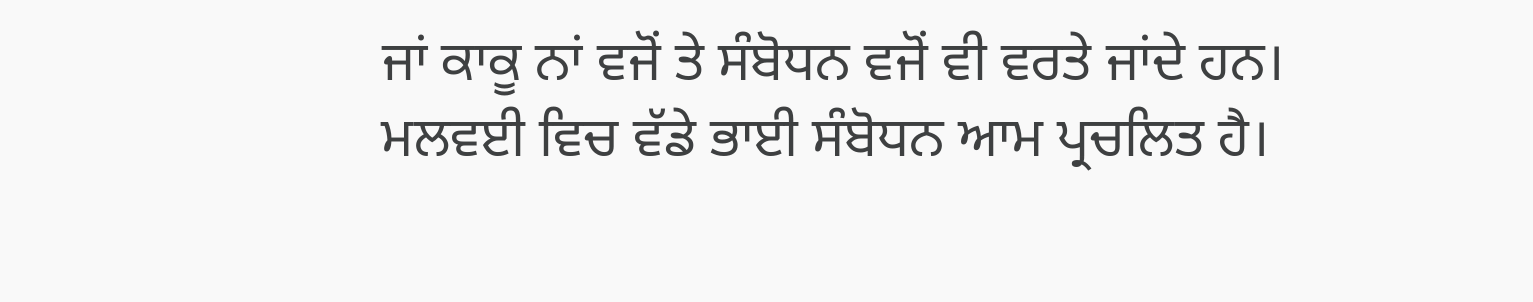ਜਾਂ ਕਾਕੂ ਨਾਂ ਵਜੋਂ ਤੇ ਸੰਬੋਧਨ ਵਜੋਂ ਵੀ ਵਰਤੇ ਜਾਂਦੇ ਹਨ। ਮਲਵਈ ਵਿਚ ਵੱਡੇ ਭਾਈ ਸੰਬੋਧਨ ਆਮ ਪ੍ਰਚਲਿਤ ਹੈ।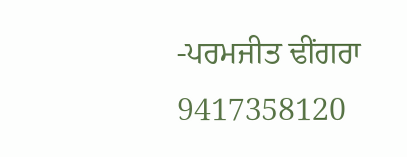-ਪਰਮਜੀਤ ਢੀਂਗਰਾ
9417358120